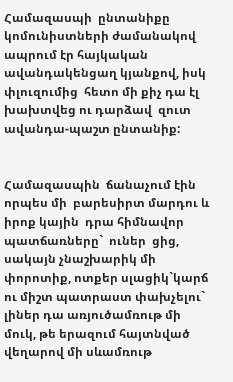Համազասպի  ընտանիքը կոմունիստների ժամանակով ապրում էր հայկական ավանդակենցաղ կյանքով, իսկ փլուզումից  հետո մի քիչ դա էլ  խախտվեց ու դարձավ  զուտ ավանդա-պաշտ ընտանիք:


Համազասպին  ճանաչում էին որպես մի  բարեսիրտ մարդու և իրոք կային  դրա հիմնավոր պատճառները`  ուներ  ցից,  սակայն չնաշխարիկ մի փորոտիք, ոտքեր սլացիկ`կարճ ու միշտ պատրաստ փախչելու` լիներ դա առյուծամռութ մի մուկ, թե երազում հայտնված վեղարով մի սևամռութ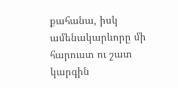քահանա, իսկ ամենակարևորը մի հարուստ ու շատ կարգին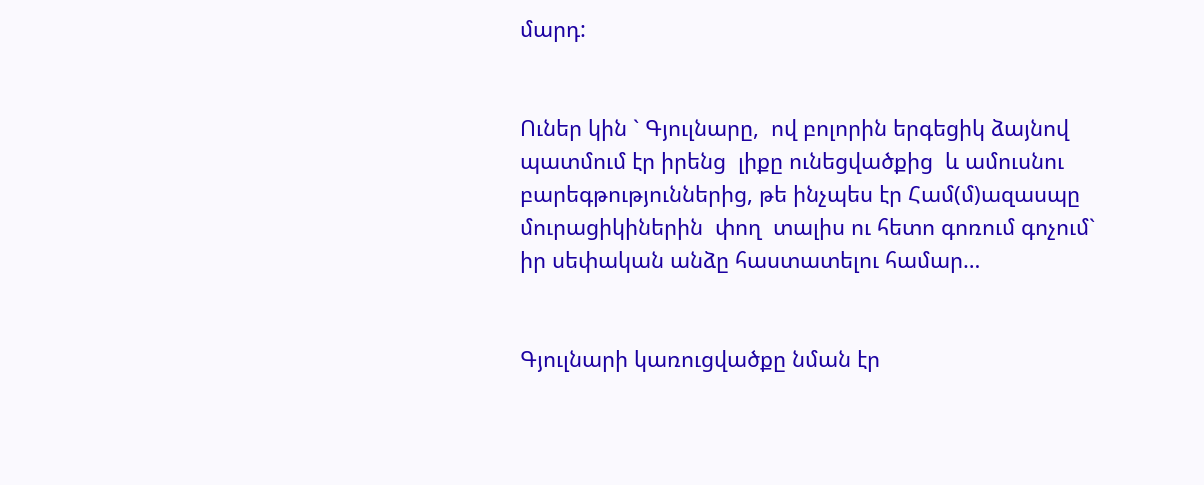մարդ:


Ուներ կին ` Գյուլնարը,  ով բոլորին երգեցիկ ձայնով պատմում էր իրենց  լիքը ունեցվածքից  և ամուսնու բարեգթություններից, թե ինչպես էր Համ(մ)ազասպը  մուրացիկիներին  փող  տալիս ու հետո գոռում գոչում`  իր սեփական անձը հաստատելու համար…


Գյուլնարի կառուցվածքը նման էր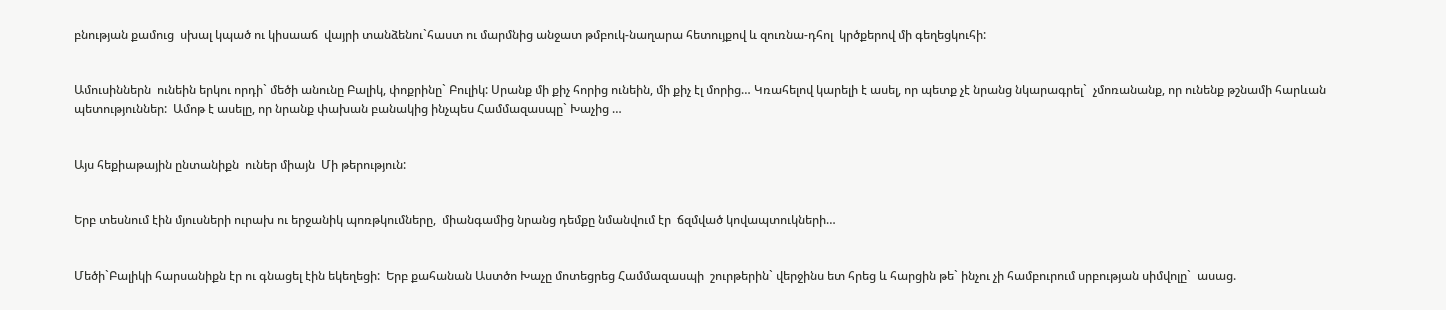բնության քամուց  սխալ կպած ու կիսաաճ  վայրի տանձենու`հաստ ու մարմնից անջատ թմբուկ-նաղարա հետույքով և զուռնա-դհոլ  կրծքերով մի գեղեցկուհի:


Ամուսիններն  ունեին երկու որդի` մեծի անունը Բալիկ, փոքրինը` Բուլիկ: Սրանք մի քիչ հորից ունեին, մի քիչ էլ մորից… Կռահելով կարելի է ասել, որ պետք չէ նրանց նկարագրել`  չմոռանանք, որ ունենք թշնամի հարևան պետություններ:  Ամոթ է ասելը, որ նրանք փախան բանակից ինչպես Համմազասպը` Խաչից …


Այս հեքիաթային ընտանիքն  ուներ միայն  Մի թերություն:


Երբ տեսնում էին մյուսների ուրախ ու երջանիկ պոռթկումները,  միանգամից նրանց դեմքը նմանվում էր  ճզմված կովապտուկների…


Մեծի`Բալիկի հարսանիքն էր ու գնացել էին եկեղեցի:  Երբ քահանան Աստծո Խաչը մոտեցրեց Համմազասպի  շուրթերին` վերջինս ետ հրեց և հարցին թե` ինչու չի համբուրում սրբության սիմվոլը`  ասաց.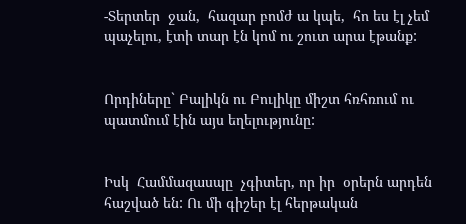-Տերտեր  ջան,  հազար բոմժ ա կպե,  հո ես էլ չեմ պաչելու, էտի տար էն կոմ ու շուտ արա էթանք:


Որդիները` Բալիկն ու Բուլիկը միշտ հռհռում ու պատմում էին այս եղելությունը:


Իսկ  Համմազասպը  չգիտեր, որ իր  օրերն արդեն հաշված են: Ու մի գիշեր էլ հերթական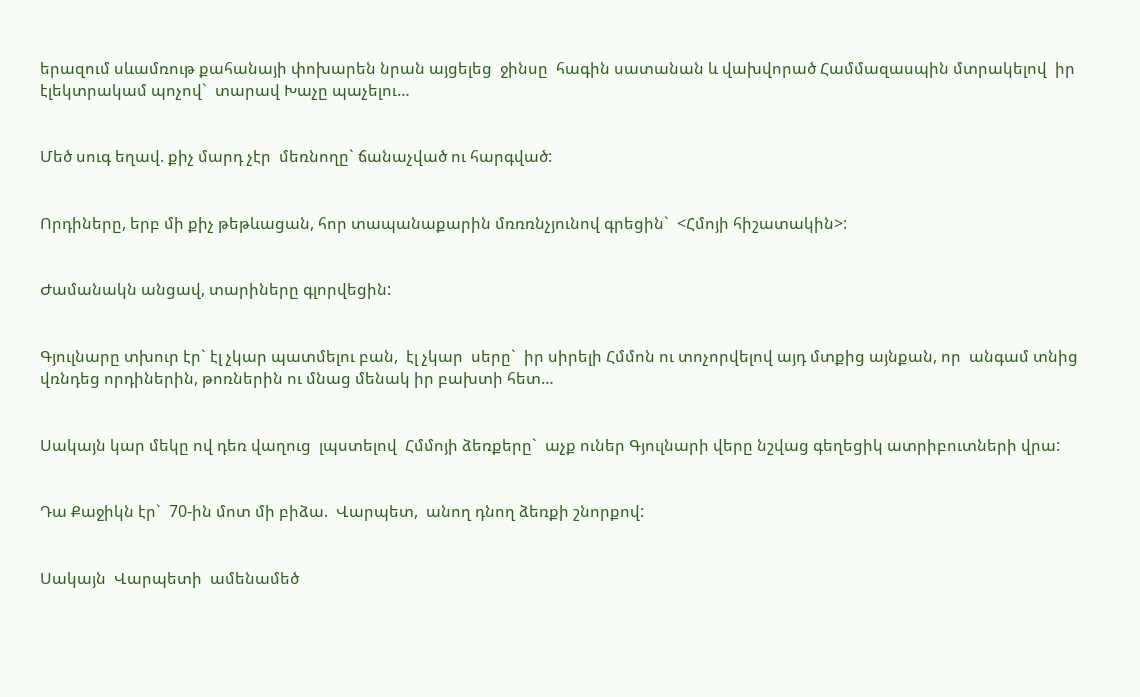երազում սևամռութ քահանայի փոխարեն նրան այցելեց  ջինսը  հագին սատանան և վախվորած Համմազասպին մտրակելով  իր  էլեկտրակամ պոչով`  տարավ Խաչը պաչելու…


Մեծ սուգ եղավ. քիչ մարդ չէր  մեռնողը` ճանաչված ու հարգված:


Որդիները, երբ մի քիչ թեթևացան, հոր տապանաքարին մռռռնչյունով գրեցին`  <Հմոյի հիշատակին>:


Ժամանակն անցավ, տարիները գլորվեցին:


Գյուլնարը տխուր էր` էլ չկար պատմելու բան,  էլ չկար  սերը`  իր սիրելի Հմմոն ու տոչորվելով այդ մտքից այնքան, որ  անգամ տնից վռնդեց որդիներին, թոռներին ու մնաց մենակ իր բախտի հետ…


Սակայն կար մեկը ով դեռ վաղուց  լպստելով  Հմմոյի ձեռքերը`  աչք ուներ Գյուլնարի վերը նշվաց գեղեցիկ ատրիբուտների վրա:


Դա Քաջիկն էր`  70-ին մոտ մի բիձա.  Վարպետ,  անող դնող ձեռքի շնորքով:


Սակայն  Վարպետի  ամենամեծ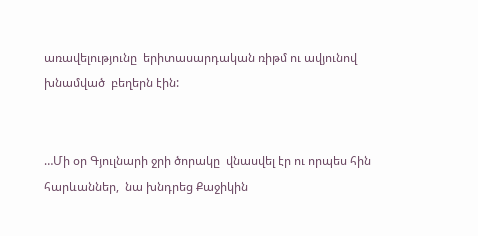առավելությունը  երիտասարդական ռիթմ ու ավյունով խնամված  բեղերն էին:


…Մի օր Գյուլնարի ջրի ծորակը  վնասվել էր ու որպես հին հարևաններ,  նա խնդրեց Քաջիկին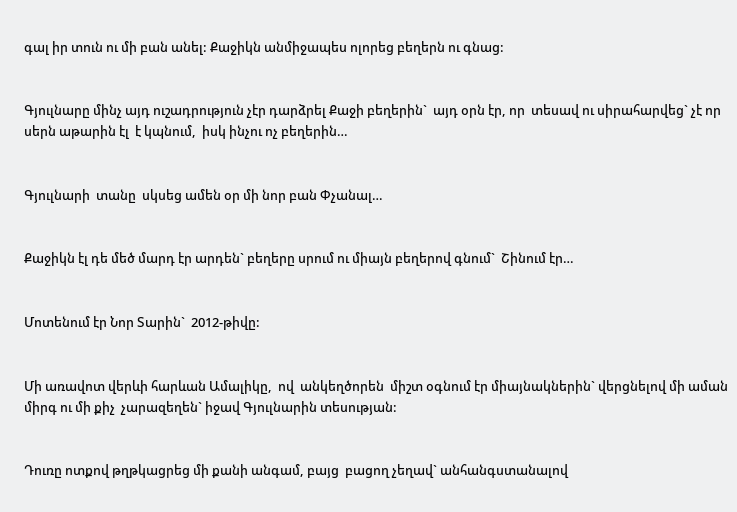գալ իր տուն ու մի բան անել: Քաջիկն անմիջապես ոլորեց բեղերն ու գնաց:


Գյուլնարը մինչ այդ ուշադրություն չէր դարձրել Քաջի բեղերին`  այդ օրն էր, որ  տեսավ ու սիրահարվեց` չէ որ սերն աթարին էլ  է կպնում,  իսկ ինչու ոչ բեղերին…


Գյուլնարի  տանը  սկսեց ամեն օր մի նոր բան Փչանալ…


Քաջիկն էլ դե մեծ մարդ էր արդեն` բեղերը սրում ու միայն բեղերով գնում`  Շինում էր…


Մոտենում էր Նոր Տարին`  2012-թիվը:


Մի առավոտ վերևի հարևան Ամալիկը,  ով  անկեղծորեն  միշտ օգնում էր միայնակներին` վերցնելով մի աման միրգ ու մի քիչ  չարազեղեն` իջավ Գյուլնարին տեսության:


Դուռը ոտքով թղթկացրեց մի քանի անգամ, բայց  բացող չեղավ` անհանգստանալով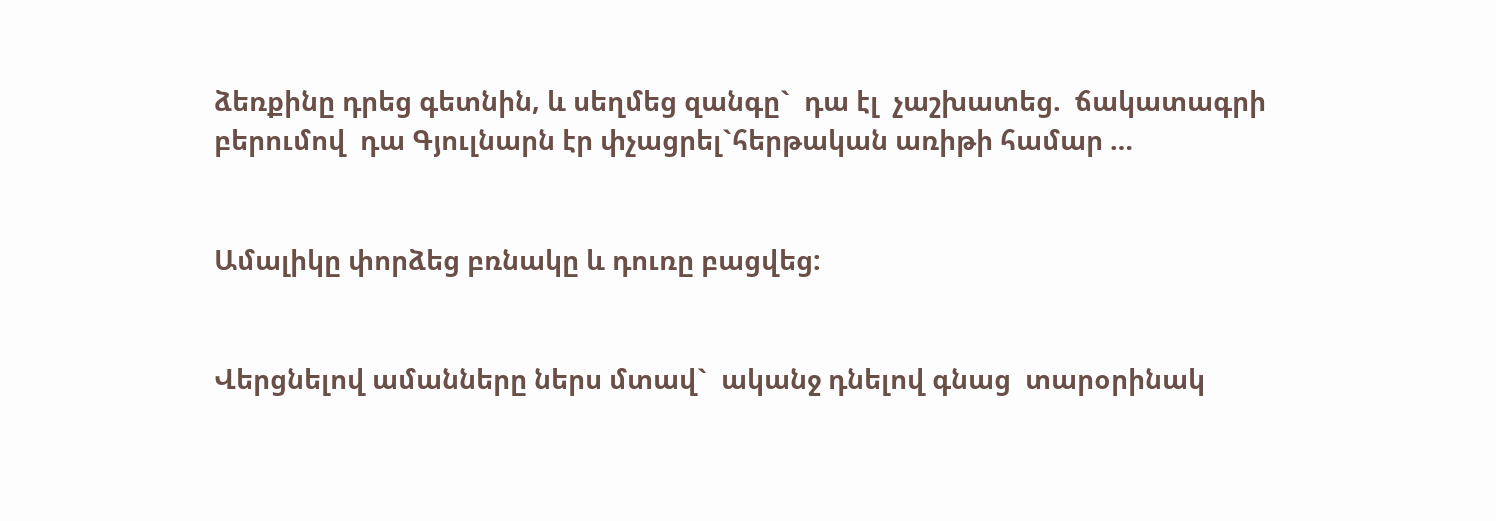ձեռքինը դրեց գետնին, և սեղմեց զանգը`  դա էլ  չաշխատեց.  ճակատագրի բերումով  դա Գյուլնարն էր փչացրել`հերթական առիթի համար …


Ամալիկը փորձեց բռնակը և դուռը բացվեց:


Վերցնելով ամանները ներս մտավ`  ականջ դնելով գնաց  տարօրինակ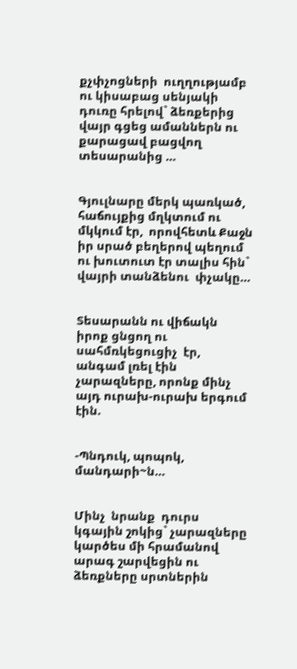քչփչոցների  ուղղությամբ ու կիսաբաց սենյակի դուռը հրելով` ձեռքերից վայր գցեց ամաններն ու քարացավ բացվող տեսարանից …


Գյուլնարը մերկ պառկած,  հաճույքից մղկտում ու մկկում էր,  որովհետև Քաջն իր սրած բեղերով պեղում ու խուտուտ էր տալիս հին` վայրի տանձենու  փչակը…


Տեսարանն ու վիճակն իրոք ցնցող ու սահմռկեցուցիչ  էր, անգամ լռել էին չարազները, որոնք մինչ այդ ուրախ-ուրախ երգում էին.


-Պնդուկ, պոպոկ, մանդարի~ն…


Մինչ  նրանք  դուրս կգային շոկից` չարազները կարծես մի հրամանով արագ շարվեցին ու ձեռքները սրտներին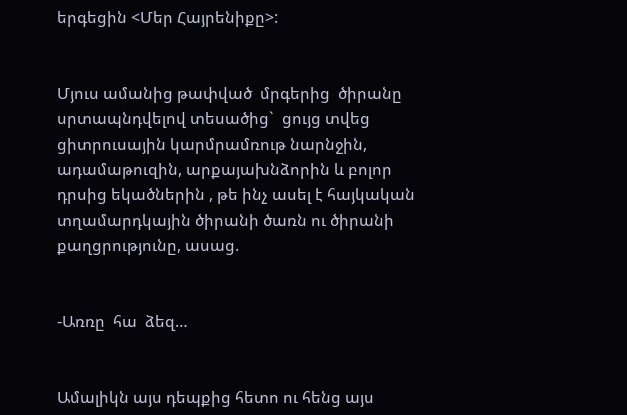երգեցին <Մեր Հայրենիքը>:


Մյուս ամանից թափված  մրգերից  ծիրանը սրտապնդվելով տեսածից`  ցույց տվեց ցիտրուսային կարմրամռութ նարնջին, ադամաթուզին, արքայախնձորին և բոլոր դրսից եկածներին , թե ինչ ասել է հայկական տղամարդկային ծիրանի ծառն ու ծիրանի քաղցրությունը, ասաց.


-Առռը  հա  ձեզ…


Ամալիկն այս դեպքից հետո ու հենց այս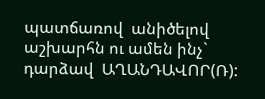պատճառով  անիծելով աշխարհն ու ամեն ինչ` դարձավ  ԱՂԱՆԴԱՎՈՐ(Ռ):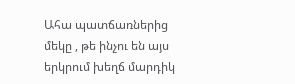Ահա պատճառներից մեկը , թե ինչու են այս երկրում խեղճ մարդիկ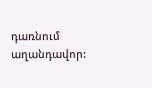դառնում աղանդավոր: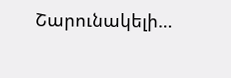Շարունակելի…